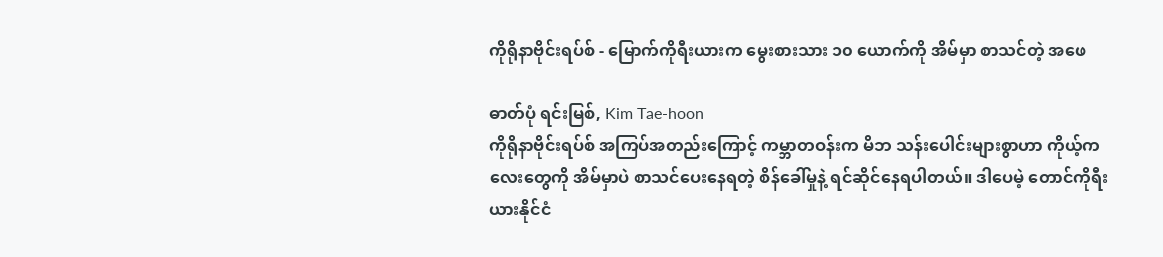ကိုရိုနာဗိုင်းရပ်စ် - မြောက်ကိုရီးယားက မွေးစားသား ၁၀ ယောက်ကို အိမ်မှာ စာသင်တဲ့ အဖေ

ဓာတ်ပုံ ရင်းမြစ်, Kim Tae-hoon
ကိုရိုနာဗိုင်းရပ်စ် အကြပ်အတည်းကြောင့် ကမ္ဘာတဝန်းက မိဘ သန်းပေါင်းများစွာဟာ ကိုယ့်ကလေးတွေကို အိမ်မှာပဲ စာသင်ပေးနေရတဲ့ စိန်ခေါ်မှုနဲ့ ရင်ဆိုင်နေရပါတယ်။ ဒါပေမဲ့ တောင်ကိုရီးယားနိုင်ငံ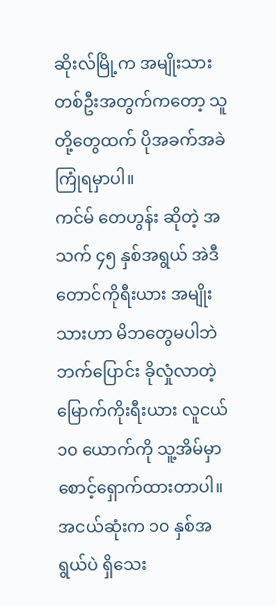ဆိုးလ်မြို့က အမျိုးသားတစ်ဦးအတွက်ကတော့ သူတို့တွေထက် ပိုအခက်အခဲ ကြုံရမှာပါ။
ကင်မ် တေဟွန်း ဆိုတဲ့ အသက် ၄၅ နှစ်အရွယ် အဲဒီတောင်ကိုရီးယား အမျိုးသားဟာ မိဘတွေမပါဘဲ ဘက်ပြောင်း ခိုလှုံလာတဲ့ မြောက်ကိုးရီးယား လူငယ် ၁၀ ယောက်ကို သူ့အိမ်မှာ စောင့်ရှောက်ထားတာပါ။
အငယ်ဆုံးက ၁၀ နှစ်အရွယ်ပဲ ရှိသေး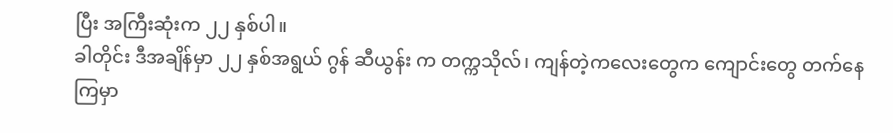ပြီး အကြီးဆုံးက ၂၂ နှစ်ပါ။
ခါတိုင်း ဒီအချိန်မှာ ၂၂ နှစ်အရွယ် ဂွန် ဆီယွန်း က တက္ကသိုလ်၊ ကျန်တဲ့ကလေးတွေက ကျောင်းတွေ တက်နေကြမှာ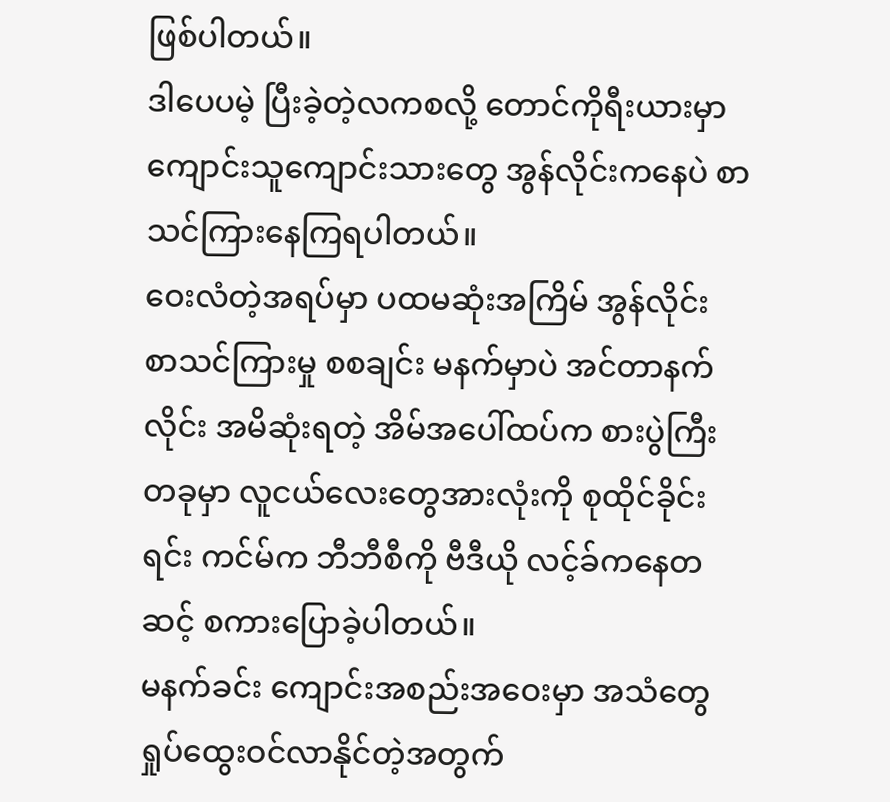ဖြစ်ပါတယ်။
ဒါပေပမဲ့ ပြီးခဲ့တဲ့လကစလို့ တောင်ကိုရီးယားမှာ ကျောင်းသူကျောင်းသားတွေ အွန်လိုင်းကနေပဲ စာသင်ကြားနေကြရပါတယ်။
ဝေးလံတဲ့အရပ်မှာ ပထမဆုံးအကြိမ် အွန်လိုင်း စာသင်ကြားမှု စစချင်း မနက်မှာပဲ အင်တာနက်လိုင်း အမိဆုံးရတဲ့ အိမ်အပေါ်ထပ်က စားပွဲကြီးတခုမှာ လူငယ်လေးတွေအားလုံးကို စုထိုင်ခိုင်းရင်း ကင်မ်က ဘီဘီစီကို ဗီဒီယို လင့်ခ်ကနေတဆင့် စကားပြောခဲ့ပါတယ်။
မနက်ခင်း ကျောင်းအစည်းအဝေးမှာ အသံတွေ ရှုပ်ထွေးဝင်လာနိုင်တဲ့အတွက်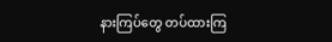နားကြပ်တွေ တပ်ထားကြ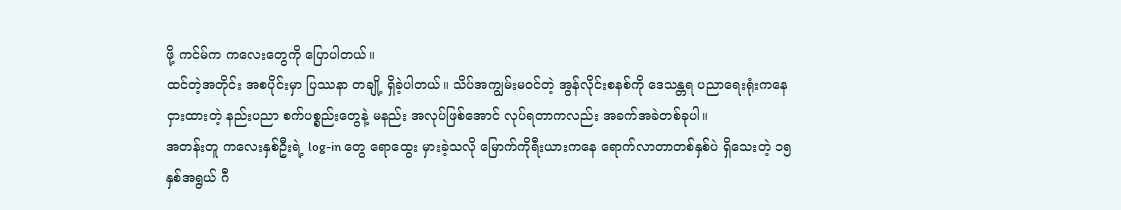ဖို့ ကင်မ်က ကလေးတွေကို ပြောပါတယ်။
ထင်တဲ့အတိုင်း အစပိုင်းမှာ ပြဿနာ တချို့ ရှိခဲ့ပါတယ်။ သိပ်အကျွမ်းမဝင်တဲ့ အွန်လိုင်းစနစ်ကို ဒေသန္တရ ပညာရေးရုံးကနေ ငှားထားတဲ့ နည်းပညာ စက်ပစ္စည်းတွေနဲ့ မနည်း အလုပ်ဖြစ်အောင် လုပ်ရတာကလည်း အခက်အခဲတစ်ခုပါ။
အတန်းတူ ကလေးနှစ်ဦးရဲ့ log-in တွေ ရောထွေး မှားခဲ့သလို မြောက်ကိုရီးယားကနေ ရောက်လာတာတစ်နှစ်ပဲ ရှိသေးတဲ့ ၁၅ နှစ်အရွယ် ဂီ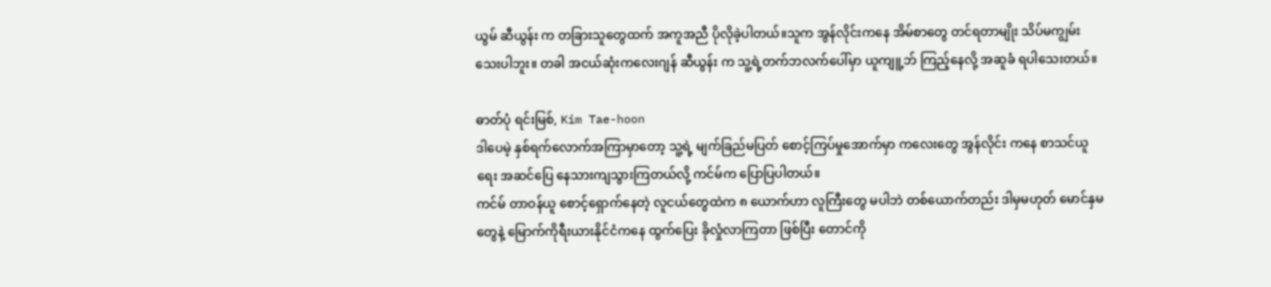ယွမ် ဆီယွန်း က တခြားသူတွေထက် အကူအညီ ပိုလိုခဲ့ပါတယ်။သူက အွန်လိုင်းကနေ အိမ်စာတွေ တင်ရတာမျိုး သိပ်မကျွမ်းသေးပါဘူး။ တခါ အငယ်ဆုံးကလေးဂျန် ဆီယွန်း က သူ့ရဲ့တက်ဘလက်ပေါ်မှာ ယူကျူ့ဘ် ကြည့်နေလို့ အဆူခံ ရပါသေးတယ်။

ဓာတ်ပုံ ရင်းမြစ်, Kim Tae-hoon
ဒါပေမဲ့ နှစ်ရက်လောက်အကြာမှာတော့ သူ့ရဲ့ မျက်ခြည်မပြတ် စောင့်ကြပ်မှုအောက်မှာ ကလေးတွေ အွန်လိုင်း ကနေ စာသင်ယူရေး အဆင်ပြေ နေသားကျသွားကြတယ်လို့ ကင်မ်က ပြောပြပါတယ်။
ကင်မ် တာဝန်ယူ စောင့်ရှောက်နေတဲ့ လူငယ်တွေထဲက ၈ ယောက်ဟာ လူကြီးတွေ မပါဘဲ တစ်ယောက်တည်း ဒါမှမဟုတ် မောင်နှမတွေနဲ့ မြောက်ကိုရီးယားနိုင်ငံကနေ ထွက်ပြေး ခိုလှုံလာကြတာ ဖြစ်ပြီး တောင်ကို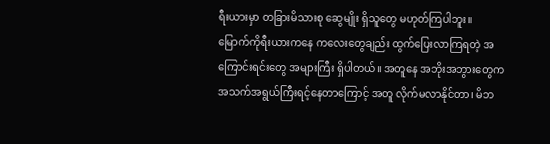ရီးယားမှာ တခြားမိသားစု ဆွေမျိုး ရှိသူတွေ မဟုတ်ကြပါဘူး။
မြောက်ကိုရီးယားကနေ ကလေးတွေချည်း ထွက်ပြေးလာကြရတဲ့ အကြောင်းရင်းတွေ အများကြီး ရှိပါတယ်။ အတူနေ အဘိုးအဘွားတွေက အသက်အရွယ်ကြီးရင့်နေတာကြောင့် အတူ လိုက်မလာနိုင်တာ၊ မိဘ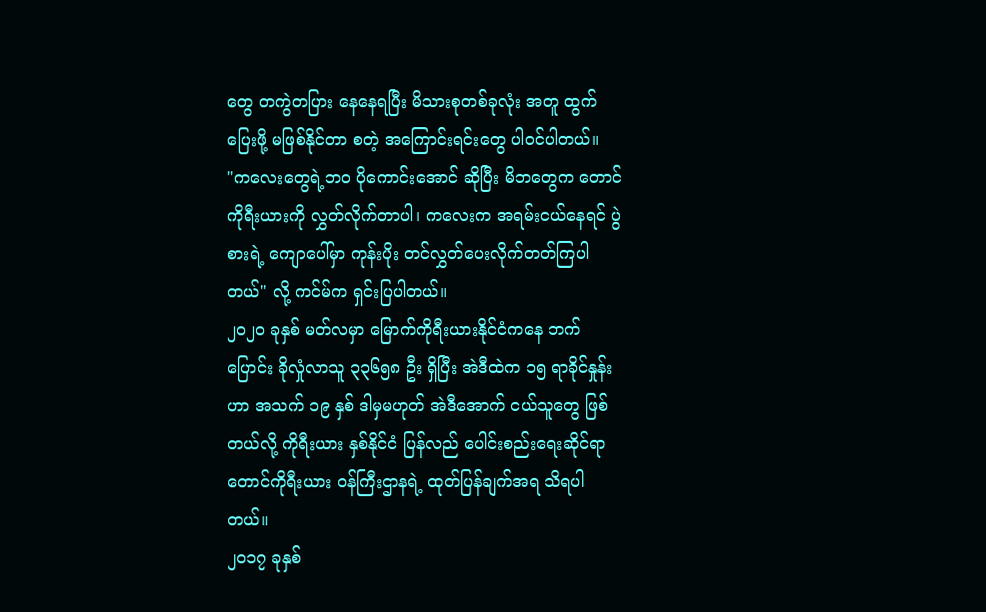တွေ တကွဲတပြား နေနေရပြီး မိသားစုတစ်ခုလုံး အတူ ထွက်ပြေးဖို့ မဖြစ်နိုင်တာ စတဲ့ အကြောင်းရင်းတွေ ပါဝင်ပါတယ်။
"ကလေးတွေရဲ့ဘဝ ပိုကောင်းအောင် ဆိုပြီး မိဘတွေက တောင်ကိုရီးယားကို လွှတ်လိုက်တာပါ၊ ကလေးက အရမ်းငယ်နေရင် ပွဲစားရဲ့ ကျောပေါ်မှာ ကုန်းပိုး တင်လွှတ်ပေးလိုက်တတ်ကြပါတယ်" လို့ ကင်မ်က ရှင်းပြပါတယ်။
၂၀၂၀ ခုနှစ် မတ်လမှာ မြောက်ကိုရီးယားနိုင်ငံကနေ ဘက်ပြောင်း ခိုလှုံလာသူ ၃၃၆၅၈ ဦး ရှိပြီး အဲဒီထဲက ၁၅ ရာခိုင်နှုန်းဟာ အသက် ၁၉ နှစ် ဒါမှမဟုတ် အဲဒီအောက် ငယ်သူတွေ ဖြစ်တယ်လို့ ကိုရီးယား နှစ်နိုင်ငံ ပြန်လည် ပေါင်းစည်းရေးဆိုင်ရာ တောင်ကိုရီးယား ဝန်ကြီးဌာနရဲ့ ထုတ်ပြန်ချက်အရ သိရပါတယ်။
၂၀၁၇ ခုနှစ်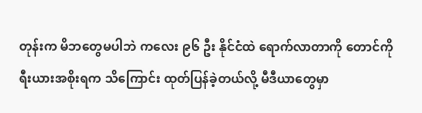တုန်းက မိဘတွေမပါဘဲ ကလေး ၉၆ ဦး နိုင်ငံထဲ ရောက်လာတာကို တောင်ကိုရီးယားအစိုးရက သိကြောင်း ထုတ်ပြန်ခဲ့တယ်လို့ မီဒီယာတွေမှာ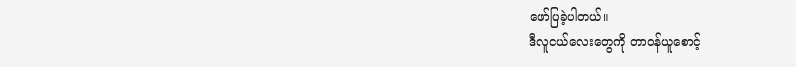ဖော်ပြခဲ့ပါတယ်။
ဒီလူငယ်လေးတွေကို တာဝန်ယူစောင့်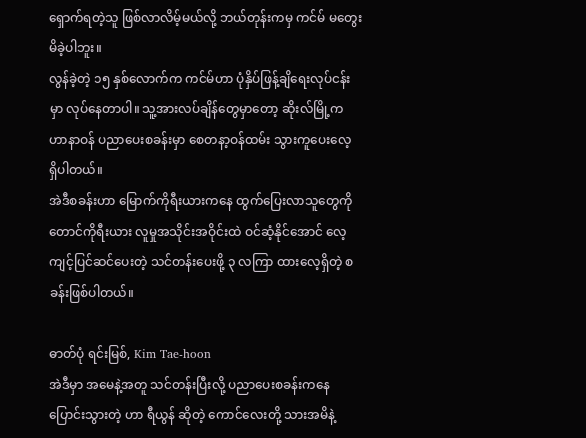ရှောက်ရတဲ့သူ ဖြစ်လာလိမ့်မယ်လို့ ဘယ်တုန်းကမှ ကင်မ် မတွေးမိခဲ့ပါဘူး။
လွန်ခဲ့တဲ့ ၁၅ နှစ်လောက်က ကင်မ်ဟာ ပုံနှိပ်ဖြန့်ချိရေးလုပ်ငန်းမှာ လုပ်နေတာပါ။ သူ့အားလပ်ချိန်တွေမှာတော့ ဆိုးလ်မြို့က ဟာနာဝန် ပညာပေးစခန်းမှာ စေတနာ့ဝန်ထမ်း သွားကူပေးလေ့ ရှိပါတယ်။
အဲဒီစခန်းဟာ မြောက်ကိုရီးယားကနေ ထွက်ပြေးလာသူတွေကို တောင်ကိုရီးယား လူမှုအသိုင်းအဝိုင်းထဲ ဝင်ဆံ့နိုင်အောင် လေ့ကျင့်ပြင်ဆင်ပေးတဲ့ သင်တန်းပေးဖို့ ၃ လကြာ ထားလေ့ရှိတဲ့ စခန်းဖြစ်ပါတယ်။

ဓာတ်ပုံ ရင်းမြစ်, Kim Tae-hoon
အဲဒီမှာ အမေနဲ့အတူ သင်တန်းပြီးလို့ ပညာပေးစခန်းကနေ ပြောင်းသွားတဲ့ ဟာ ရီယွန် ဆိုတဲ့ ကောင်လေးတို့ သားအမိနဲ့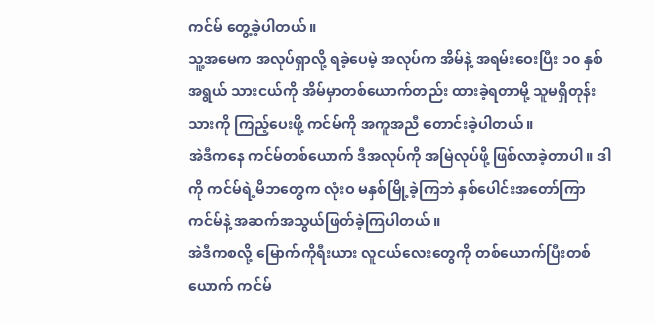ကင်မ် တွေ့ခဲ့ပါတယ်။
သူ့အမေက အလုပ်ရှာလို့ ရခဲ့ပေမဲ့ အလုပ်က အိမ်နဲ့ အရမ်းဝေးပြီး ၁၀ နှစ်အရွယ် သားငယ်ကို အိမ်မှာတစ်ယောက်တည်း ထားခဲ့ရတာမို့ သူမရှိတုန်း သားကို ကြည့်ပေးဖို့ ကင်မ်ကို အကူအညီ တောင်းခဲ့ပါတယ်။
အဲဒီကနေ ကင်မ်တစ်ယောက် ဒီအလုပ်ကို အမြဲလုပ်ဖို့ ဖြစ်လာခဲ့တာပါ။ ဒါကို ကင်မ်ရဲ့မိဘတွေက လုံးဝ မနှစ်မြို့ခဲ့ကြဘဲ နှစ်ပေါင်းအတော်ကြာ ကင်မ်နဲ့ အဆက်အသွယ်ဖြတ်ခဲ့ကြပါတယ်။
အဲဒီကစလို့ မြောက်ကိုရီးယား လူငယ်လေးတွေကို တစ်ယောက်ပြီးတစ်ယောက် ကင်မ်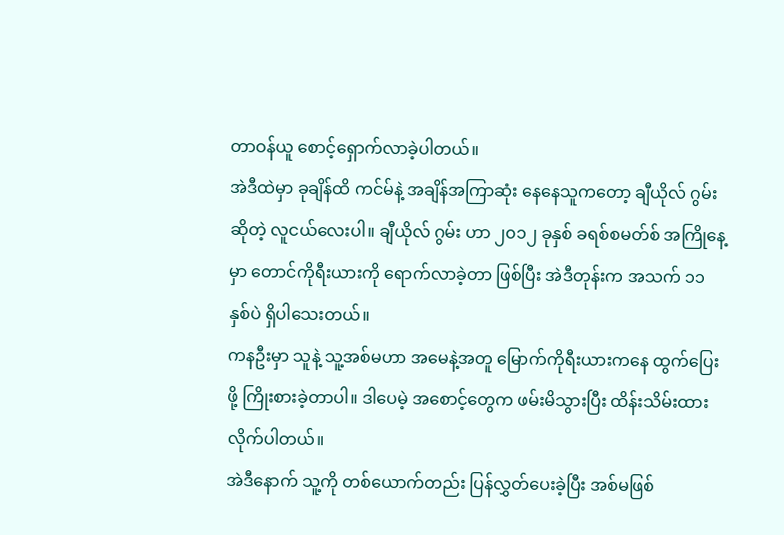တာဝန်ယူ စောင့်ရှောက်လာခဲ့ပါတယ်။
အဲဒီထဲမှာ ခုချိန်ထိ ကင်မ်နဲ့ အချိန်အကြာဆုံး နေနေသူကတော့ ချီယိုလ် ဂွမ်းဆိုတဲ့ လူငယ်လေးပါ။ ချီယိုလ် ဂွမ်း ဟာ ၂၀၁၂ ခုနှစ် ခရစ်စမတ်စ် အကြိုနေ့မှာ တောင်ကိုရီးယားကို ရောက်လာခဲ့တာ ဖြစ်ပြီး အဲဒီတုန်းက အသက် ၁၁ နှစ်ပဲ ရှိပါသေးတယ်။
ကနဦးမှာ သူနဲ့ သူ့အစ်မဟာ အမေနဲ့အတူ မြောက်ကိုရီးယားကနေ ထွက်ပြေးဖို့ ကြိုးစားခဲ့တာပါ။ ဒါပေမဲ့ အစောင့်တွေက ဖမ်းမိသွားပြီး ထိန်းသိမ်းထားလိုက်ပါတယ်။
အဲဒီနောက် သူ့ကို တစ်ယောက်တည်း ပြန်လွှတ်ပေးခဲ့ပြီး အစ်မဖြစ်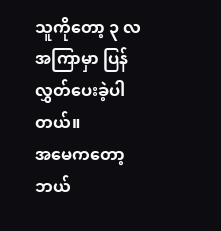သူကိုတော့ ၃ လအကြာမှာ ပြန်လွှတ်ပေးခဲ့ပါတယ်။
အမေကတော့ ဘယ်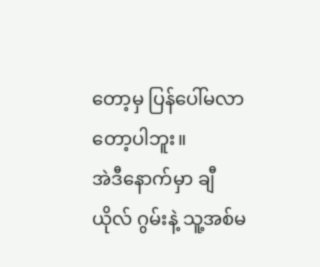တော့မှ ပြန်ပေါ်မလာတော့ပါဘူး။
အဲဒီနောက်မှာ ချီယိုလ် ဂွမ်းနဲ့ သူ့အစ်မ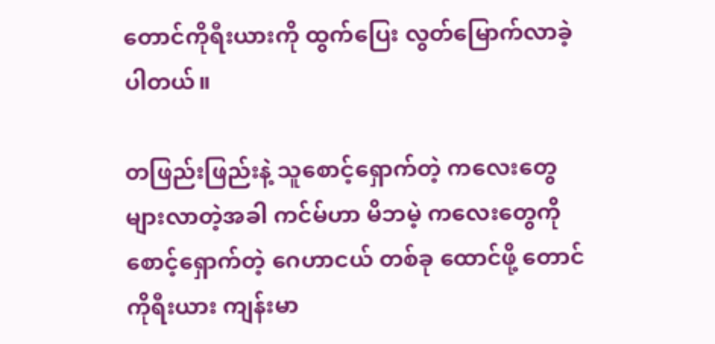တောင်ကိုရီးယားကို ထွက်ပြေး လွတ်မြောက်လာခဲ့ပါတယ်။

တဖြည်းဖြည်းနဲ့ သူစောင့်ရှောက်တဲ့ ကလေးတွေ များလာတဲ့အခါ ကင်မ်ဟာ မိဘမဲ့ ကလေးတွေကို စောင့်ရှောက်တဲ့ ဂေဟာငယ် တစ်ခု ထောင်ဖို့ တောင်ကိုရီးယား ကျန်းမာ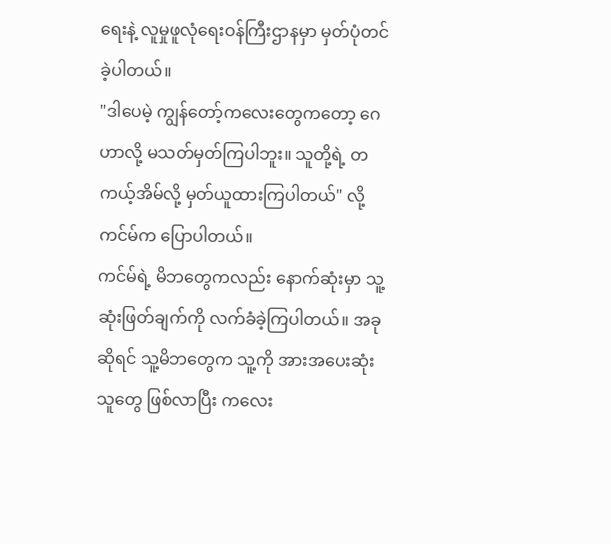ရေးနဲ့ လူမှုဖူလုံရေးဝန်ကြီးဌာနမှာ မှတ်ပုံတင်ခဲ့ပါတယ်။
"ဒါပေမဲ့ ကျွန်တော့်ကလေးတွေကတော့ ဂေဟာလို့ မသတ်မှတ်ကြပါဘူး။ သူတို့ရဲ့ တကယ့်အိမ်လို့ မှတ်ယူထားကြပါတယ်" လို့ ကင်မ်က ပြောပါတယ်။
ကင်မ်ရဲ့ မိဘတွေကလည်း နောက်ဆုံးမှာ သူ့ဆုံးဖြတ်ချက်ကို လက်ခံခဲ့ကြပါတယ်။ အခုဆိုရင် သူ့မိဘတွေက သူ့ကို အားအပေးဆုံးသူတွေ ဖြစ်လာပြီး ကလေး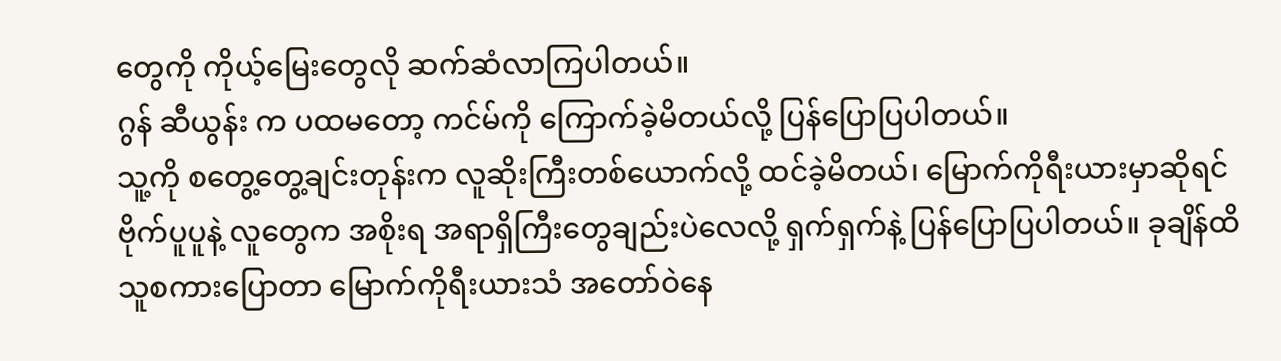တွေကို ကိုယ့်မြေးတွေလို ဆက်ဆံလာကြပါတယ်။
ဂွန် ဆီယွန်း က ပထမတော့ ကင်မ်ကို ကြောက်ခဲ့မိတယ်လို့ ပြန်ပြောပြပါတယ်။
သူ့ကို စတွေ့တွေ့ချင်းတုန်းက လူဆိုးကြီးတစ်ယောက်လို့ ထင်ခဲ့မိတယ်၊ မြောက်ကိုရီးယားမှာဆိုရင် ဗိုက်ပူပူနဲ့ လူတွေက အစိုးရ အရာရှိကြီးတွေချည်းပဲလေလို့ ရှက်ရှက်နဲ့ ပြန်ပြောပြပါတယ်။ ခုချိန်ထိ သူစကားပြောတာ မြောက်ကိုရီးယားသံ အတော်ဝဲနေ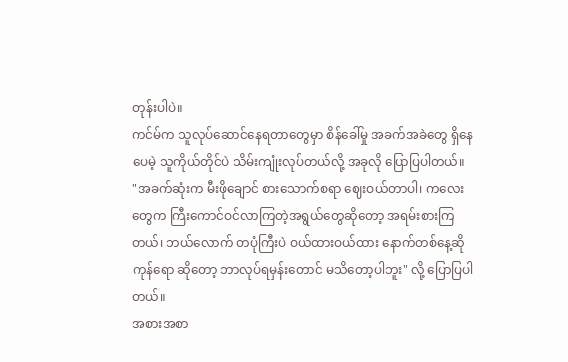တုန်းပါပဲ။
ကင်မ်က သူလုပ်ဆောင်နေရတာတွေမှာ စိန်ခေါ်မှု အခက်အခဲတွေ ရှိနေပေမဲ့ သူကိုယ်တိုင်ပဲ သိမ်းကျုံးလုပ်တယ်လို့ အခုလို ပြောပြပါတယ်။
"အခက်ဆုံးက မီးဖိုချောင် စားသောက်စရာ ဈေးဝယ်တာပါ၊ ကလေးတွေက ကြီးကောင်ဝင်လာကြတဲ့အရွယ်တွေဆိုတော့ အရမ်းစားကြတယ်၊ ဘယ်လောက် တပုံကြီးပဲ ဝယ်ထားဝယ်ထား နောက်တစ်နေ့ဆို ကုန်ရော ဆိုတော့ ဘာလုပ်ရမှန်းတောင် မသိတော့ပါဘူး" လို့ ပြောပြပါတယ်။
အစားအစာ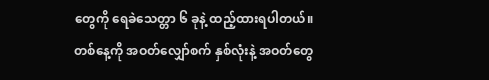တွေကို ရေခဲသေတ္တာ ၆ ခုနဲ့ ထည့်ထားရပါတယ်။ တစ်နေ့ကို အဝတ်လျှော်စက် နှစ်လုံးနဲ့ အဝတ်တွေ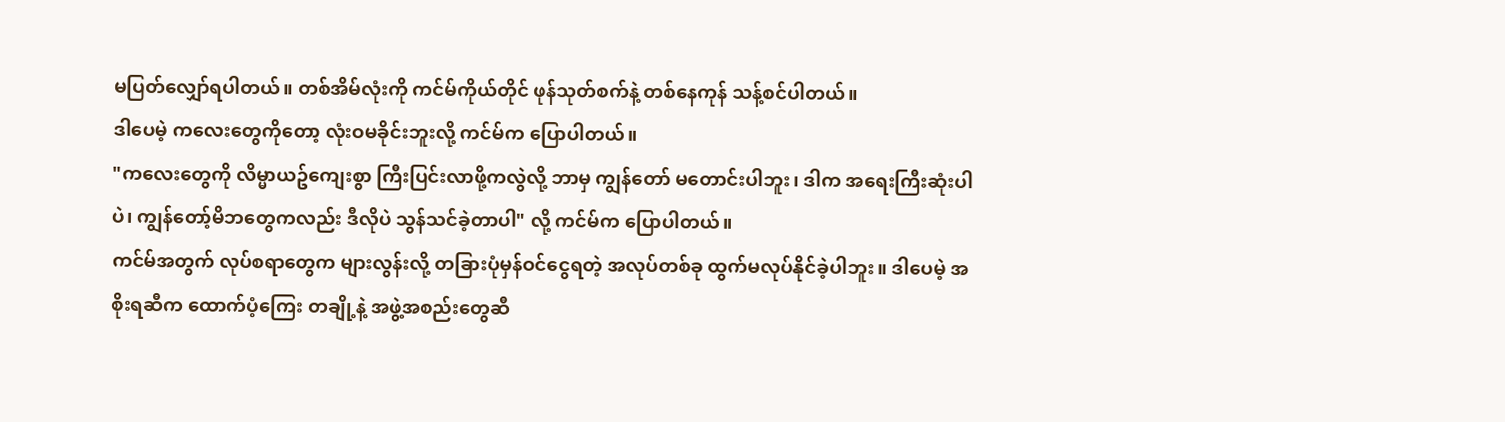မပြတ်လျှော်ရပါတယ်။ တစ်အိမ်လုံးကို ကင်မ်ကိုယ်တိုင် ဖုန်သုတ်စက်နဲ့ တစ်နေကုန် သန့်စင်ပါတယ်။
ဒါပေမဲ့ ကလေးတွေကိုတော့ လုံးဝမခိုင်းဘူးလို့ ကင်မ်က ပြောပါတယ်။
"ကလေးတွေကို လိမ္မာယဥ်ကျေးစွာ ကြီးပြင်းလာဖို့ကလွဲလို့ ဘာမှ ကျွန်တော် မတောင်းပါဘူး၊ ဒါက အရေးကြီးဆုံးပါပဲ၊ ကျွန်တော့်မိဘတွေကလည်း ဒီလိုပဲ သွန်သင်ခဲ့တာပါ" လို့ ကင်မ်က ပြောပါတယ်။
ကင်မ်အတွက် လုပ်စရာတွေက များလွန်းလို့ တခြားပုံမှန်ဝင်ငွေရတဲ့ အလုပ်တစ်ခု ထွက်မလုပ်နိုင်ခဲ့ပါဘူး။ ဒါပေမဲ့ အစိုးရဆီက ထောက်ပံ့ကြေး တချို့နဲ့ အဖွဲ့အစည်းတွေဆီ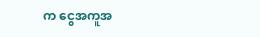က ငွေအကူအ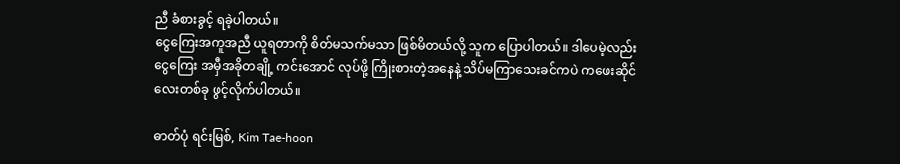ညီ ခံစားခွင့် ရခဲ့ပါတယ်။
ငွေကြေးအကူအညီ ယူရတာကို စိတ်မသက်မသာ ဖြစ်မိတယ်လို့ သူက ပြောပါတယ်။ ဒါပေမဲ့လည်း ငွေကြေး အမှီအခိုတချို့ ကင်းအောင် လုပ်ဖို့ ကြိုးစားတဲ့အနေနဲ့ သိပ်မကြာသေးခင်ကပဲ ကဖေးဆိုင်လေးတစ်ခု ဖွင့်လိုက်ပါတယ်။

ဓာတ်ပုံ ရင်းမြစ်, Kim Tae-hoon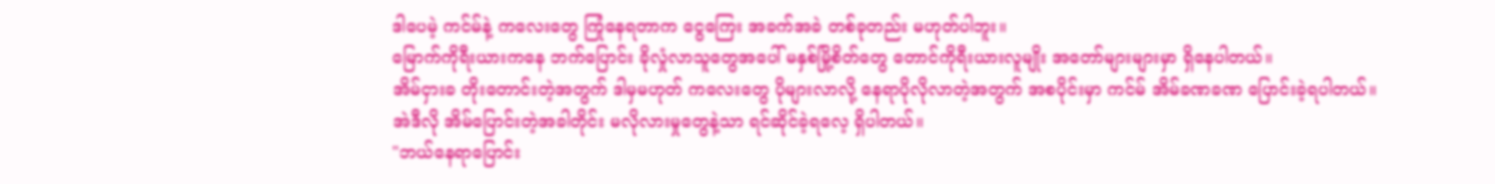ဒါပေမဲ့ ကင်မ်နဲ့ ကလေးတွေ ကြုံနေရတာက ငွေကြေး အခက်အခဲ တစ်ခုတည်း မဟုတ်ပါဘူး။
မြောက်ကိုရီးယားကနေ ဘက်ပြောင်း ခိုလှုံလာသူတွေအပေါ် မနှစ်မြို့စိတ်တွေ တောင်ကိုရီးယားလူမျိုး အတော်များများမှာ ရှိနေပါတယ်။
အိမ်ငှားခ တိုးတောင်းတဲ့အတွက် ဒါမှမဟုတ် ကလေးတွေ ပိုများလာလို့ နေရာပိုလိုလာတဲ့အတွက် အစပိုင်းမှာ ကင်မ် အိမ်ခဏခဏ ပြောင်းခဲ့ရပါတယ်။
အဲဒီလို အိမ်ပြောင်းတဲ့အခါတိုင်း မလိုလားမှုတွေနဲ့သာ ရင်ဆိုင်ခဲ့ရလေ့ ရှိပါတယ်။
"ဘယ်နေရာပြောင်း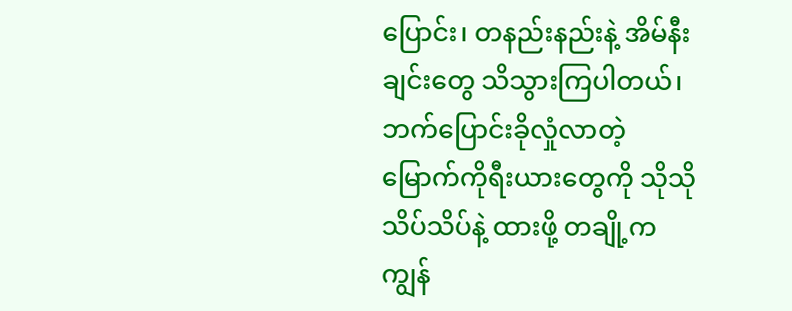ပြောင်း၊ တနည်းနည်းနဲ့ အိမ်နီးချင်းတွေ သိသွားကြပါတယ်၊ ဘက်ပြောင်းခိုလှုံလာတဲ့ မြောက်ကိုရီးယားတွေကို သိုသိုသိပ်သိပ်နဲ့ ထားဖို့ တချို့က ကျွန်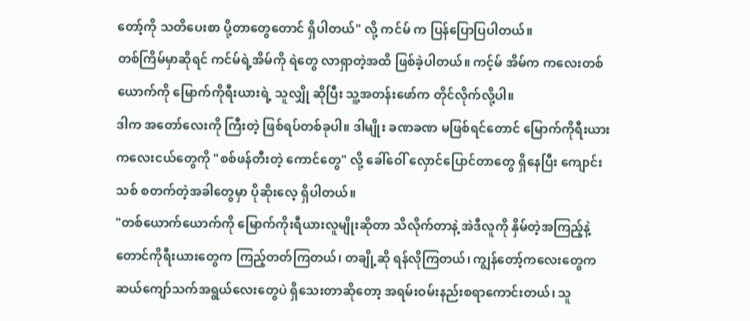တော့်ကို သတိပေးစာ ပို့တာတွေတောင် ရှိပါတယ်" လို့ ကင်မ် က ပြန်ပြောပြပါတယ်။
တစ်ကြိမ်မှာဆိုရင် ကင်မ်ရဲ့အိမ်ကို ရဲတွေ လာရှာတဲ့အထိ ဖြစ်ခဲ့ပါတယ်။ ကင့်မ် အိမ်က ကလေးတစ်ယောက်ကို မြောက်ကိုရီးယားရဲ့ သူလျှို ဆိုပြီး သူ့အတန်းဖော်က တိုင်လိုက်လို့ပါ။
ဒါက အတော်လေးကို ကြီးတဲ့ ဖြစ်ရပ်တစ်ခုပါ။ ဒါမျိုး ခဏခဏ မဖြစ်ရင်တောင် မြောက်ကိုရီးယားကလေးငယ်တွေကို "စစ်ဖန်တီးတဲ့ ကောင်တွေ" လို့ ခေါ်ဝေါ် လှောင်ပြောင်တာတွေ ရှိနေပြီး ကျောင်းသစ် စတက်တဲ့အခါတွေမှာ ပိုဆိုးလေ့ ရှိပါတယ်။
"တစ်ယောက်ယောက်ကို မြောက်ကိုးရီယားလူမျိုးဆိုတာ သိလိုက်တာနဲ့ အဲဒီလူကို နှိမ်တဲ့အကြည့်နဲ့ တောင်ကိုရီးယားတွေက ကြည့်တတ်ကြတယ်၊ တချို့ဆို ရန်လိုကြတယ်၊ ကျွန်တော့်ကလေးတွေက ဆယ်ကျော်သက်အရွယ်လေးတွေပဲ ရှိသေးတာဆိုတော့ အရမ်းဝမ်းနည်းစရာကောင်းတယ်၊ သူ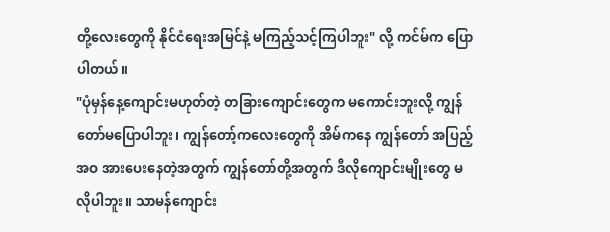တို့လေးတွေကို နိုင်ငံရေးအမြင်နဲ့ မကြည့်သင့်ကြပါဘူး" လို့ ကင်မ်က ပြောပါတယ်။
"ပုံမှန်နေ့ကျောင်းမဟုတ်တဲ့ တခြားကျောင်းတွေက မကောင်းဘူးလို့ ကျွန်တော်မပြောပါဘူး၊ ကျွန်တော့်ကလေးတွေကို အိမ်ကနေ ကျွန်တော် အပြည့်အဝ အားပေးနေတဲ့အတွက် ကျွန်တော်တို့အတွက် ဒီလိုကျောင်းမျိုးတွေ မလိုပါဘူး။ သာမန်ကျောင်း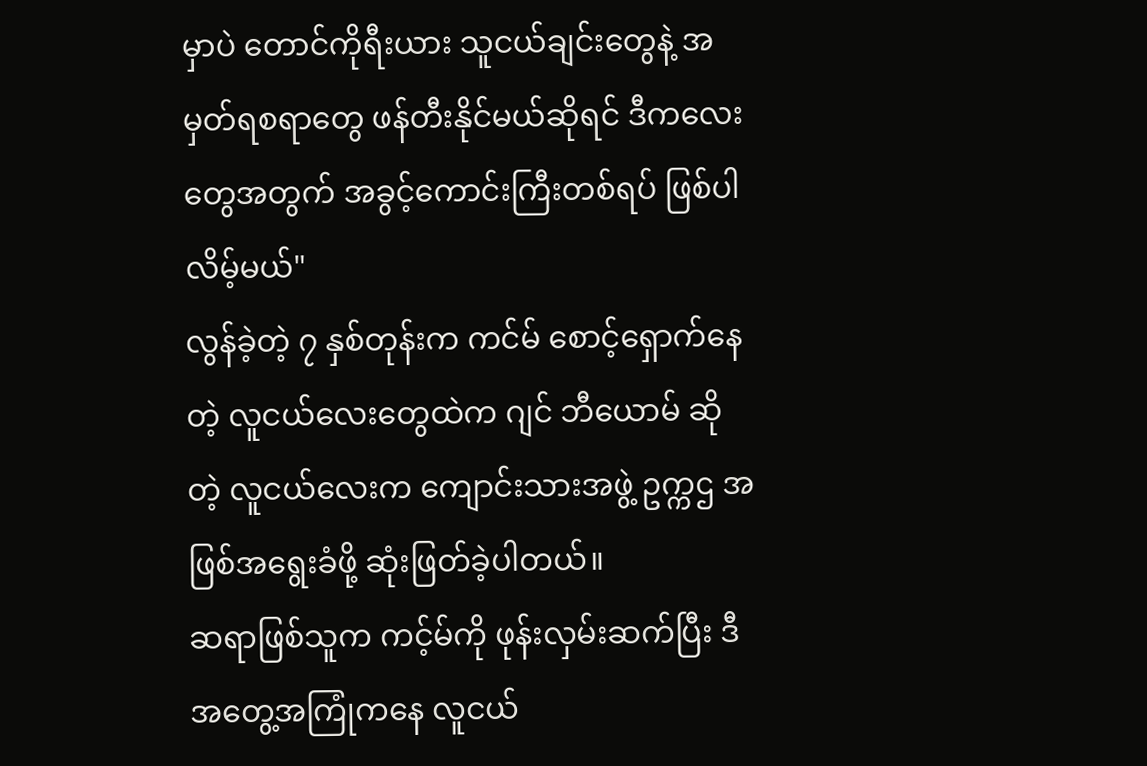မှာပဲ တောင်ကိုရီးယား သူငယ်ချင်းတွေနဲ့ အမှတ်ရစရာတွေ ဖန်တီးနိုင်မယ်ဆိုရင် ဒီကလေးတွေအတွက် အခွင့်ကောင်းကြီးတစ်ရပ် ဖြစ်ပါလိမ့်မယ်"
လွန်ခဲ့တဲ့ ၇ နှစ်တုန်းက ကင်မ် စောင့်ရှောက်နေတဲ့ လူငယ်လေးတွေထဲက ဂျင် ဘီယောမ် ဆိုတဲ့ လူငယ်လေးက ကျောင်းသားအဖွဲ့ ဥက္ကဌ အဖြစ်အရွေးခံဖို့ ဆုံးဖြတ်ခဲ့ပါတယ်။
ဆရာဖြစ်သူက ကင့်မ်ကို ဖုန်းလှမ်းဆက်ပြီး ဒီအတွေ့အကြုံကနေ လူငယ်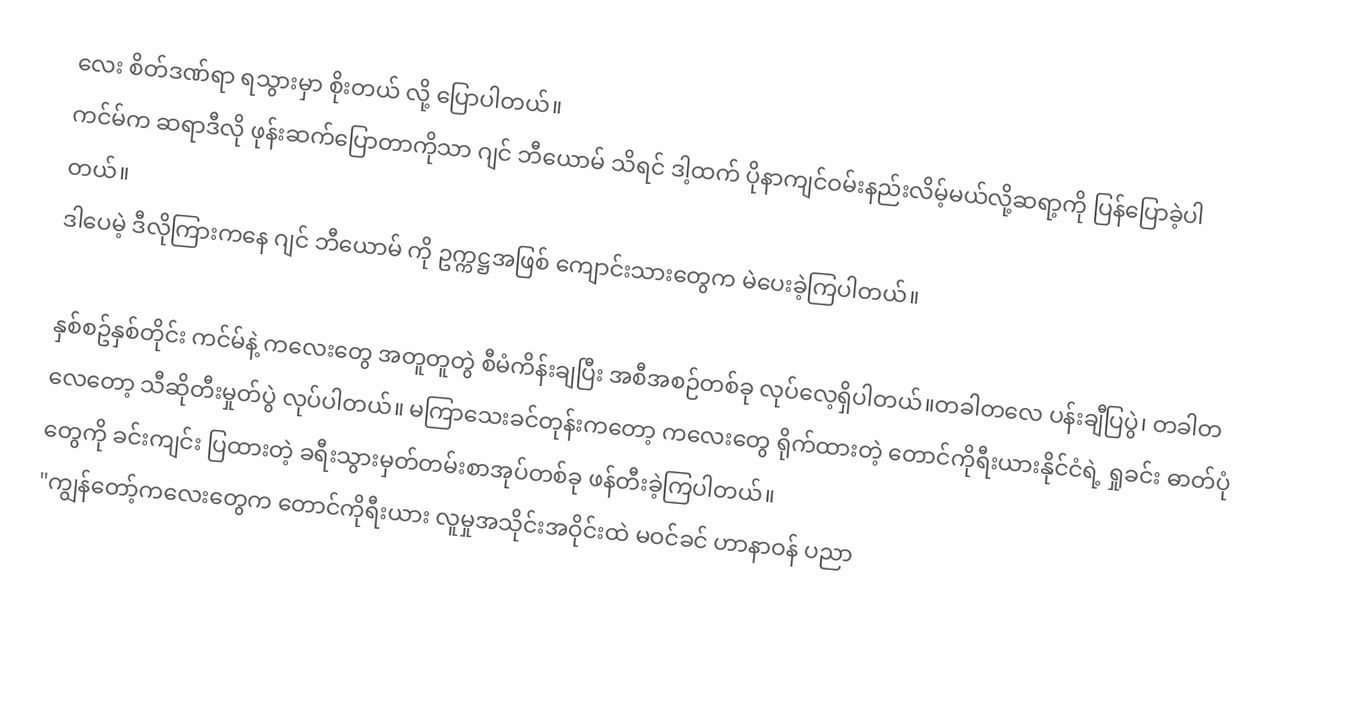လေး စိတ်ဒဏ်ရာ ရသွားမှာ စိုးတယ် လို့ ပြောပါတယ်။
ကင်မ်က ဆရာဒီလို ဖုန်းဆက်ပြောတာကိုသာ ဂျင် ဘီယောမ် သိရင် ဒါ့ထက် ပိုနာကျင်ဝမ်းနည်းလိမ့်မယ်လို့ဆရာ့ကို ပြန်ပြောခဲ့ပါတယ်။
ဒါပေမဲ့ ဒီလိုကြားကနေ ဂျင် ဘီယောမ် ကို ဥက္ကဋ္ဌအဖြစ် ကျောင်းသားတွေက မဲပေးခဲ့ကြပါတယ်။

နှစ်စဥ်နှစ်တိုင်း ကင်မ်နဲ့ ကလေးတွေ အတူတူတွဲ စီမံကိန်းချပြီး အစီအစဉ်တစ်ခု လုပ်လေ့ရှိပါတယ်။တခါတလေ ပန်းချီပြပွဲ၊ တခါတလေတော့ သီဆိုတီးမှုတ်ပွဲ လုပ်ပါတယ်။ မကြာသေးခင်တုန်းကတော့ ကလေးတွေ ရိုက်ထားတဲ့ တောင်ကိုရီးယားနိုင်ငံရဲ့ ရှုခင်း ဓာတ်ပုံတွေကို ခင်းကျင်း ပြထားတဲ့ ခရီးသွားမှတ်တမ်းစာအုပ်တစ်ခု ဖန်တီးခဲ့ကြပါတယ်။
"ကျွန်တော့်ကလေးတွေက တောင်ကိုရီးယား လူမှုအသိုင်းအဝိုင်းထဲ မဝင်ခင် ဟာနာဝန် ပညာ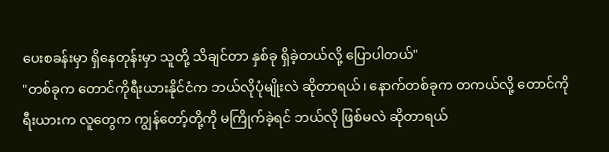ပေးစခန်းမှာ ရှိနေတုန်းမှာ သူတို့ သိချင်တာ နှစ်ခု ရှိခဲ့တယ်လို့ ပြောပါတယ်"
"တစ်ခုက တောင်ကိုရီးယားနိုင်ငံက ဘယ်လိုပုံမျိုးလဲ ဆိုတာရယ်၊ နောက်တစ်ခုက တကယ်လို့ တောင်ကိုရီးယားက လူတွေက ကျွန်တော့်တို့ကို မကြိုက်ခဲ့ရင် ဘယ်လို ဖြစ်မလဲ ဆိုတာရယ်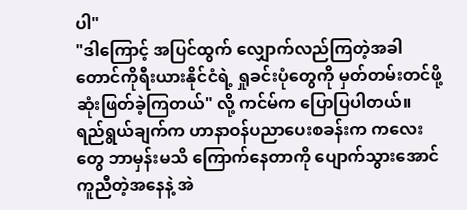ပါ"
"ဒါကြောင့် အပြင်ထွက် လျှောက်လည်ကြတဲ့အခါ တောင်ကိုရီးယားနိုင်ငံရဲ့ ရှုခင်းပုံတွေကို မှတ်တမ်းတင်ဖို့ ဆုံးဖြတ်ခဲ့ကြတယ်" လို့ ကင်မ်က ပြောပြပါတယ်။
ရည်ရွယ်ချက်က ဟာနာဝန်ပညာပေးစခန်းက ကလေးတွေ ဘာမှန်းမသိ ကြောက်နေတာကို ပျောက်သွားအောင် ကူညီတဲ့အနေနဲ့ အဲ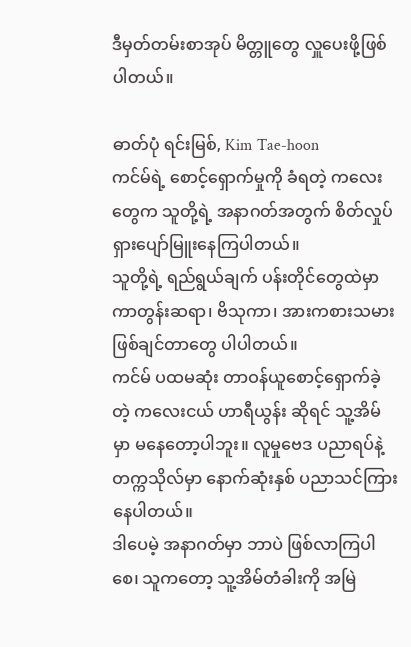ဒီမှတ်တမ်းစာအုပ် မိတ္တူတွေ လှူပေးဖို့ဖြစ်ပါတယ်။

ဓာတ်ပုံ ရင်းမြစ်, Kim Tae-hoon
ကင်မ်ရဲ့ စောင့်ရှောက်မှုကို ခံရတဲ့ ကလေးတွေက သူတို့ရဲ့ အနာဂတ်အတွက် စိတ်လှုပ်ရှားပျော်မြူးနေကြပါတယ်။
သူတို့ရဲ့ ရည်ရွယ်ချက် ပန်းတိုင်တွေထဲမှာ ကာတွန်းဆရာ၊ ဗိသုကာ၊ အားကစားသမား ဖြစ်ချင်တာတွေ ပါပါတယ်။
ကင်မ် ပထမဆုံး တာဝန်ယူစောင့်ရှောက်ခဲ့တဲ့ ကလေးငယ် ဟာရီယွန်း ဆိုရင် သူ့အိမ်မှာ မနေတော့ပါဘူး။ လူမှုဗေဒ ပညာရပ်နဲ့ တက္ကသိုလ်မှာ နောက်ဆုံးနှစ် ပညာသင်ကြားနေပါတယ်။
ဒါပေမဲ့ အနာဂတ်မှာ ဘာပဲ ဖြစ်လာကြပါစေ၊ သူကတော့ သူ့အိမ်တံခါးကို အမြဲ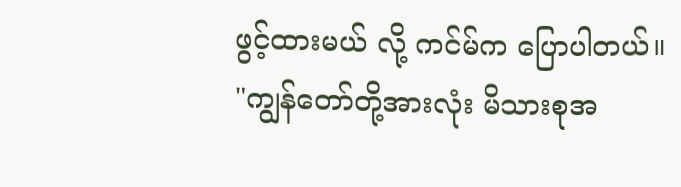ဖွင့်ထားမယ် လို့ ကင်မ်က ပြောပါတယ်။
"ကျွန်တော်တို့အားလုံး မိသားစုအ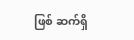ဖြစ် ဆက်ရှိ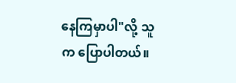နေကြမှာပါ"လို့ သူက ပြောပါတယ်။